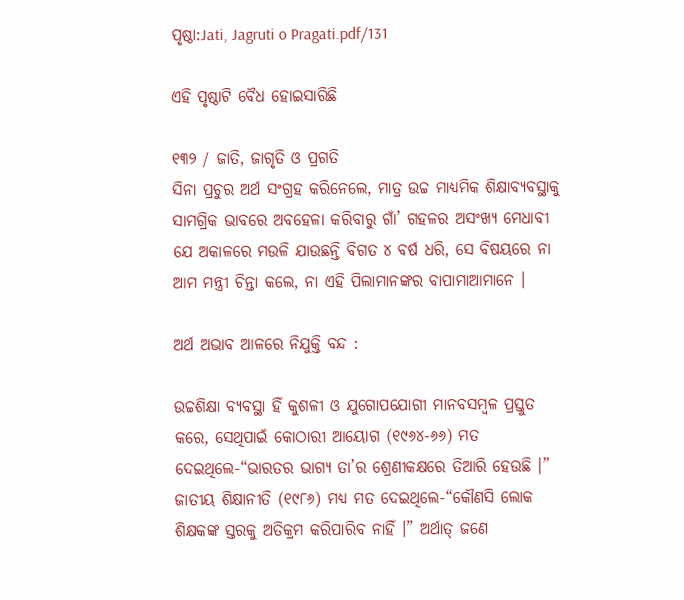ପୃଷ୍ଠା:Jati, Jagruti o Pragati.pdf/131

ଏହି ପୃଷ୍ଠାଟି ବୈଧ ହୋଇସାରିଛି

୧୩୨ / ଜାତି, ଜାଗୃତି ଓ ପ୍ରଗତି
ସିନା ପ୍ରଚୁର ଅର୍ଥ ସଂଗ୍ରହ କରିନେଲେ, ମାତ୍ର ଉଚ୍ଚ ମାଧ୍ୟମିକ ଶିକ୍ଷାବ୍ୟବସ୍ଥାକୁ ସାମଗ୍ରିକ ଭାବରେ ଅବହେଳା କରିବାରୁ ଗାଁ’ ଗହଳର ଅସଂଖ୍ୟ ମେଧାବୀ ଯେ ଅକାଳରେ ମଉଳି ଯାଉଛନ୍ତି ବିଗତ ୪ ବର୍ଷ ଧରି, ସେ ବିଷୟରେ ନା ଆମ ମନ୍ତ୍ରୀ ଚିନ୍ତା କଲେ, ନା ଏହି ପିଲାମାନଙ୍କର ବାପାମାଆମାନେ ।

ଅର୍ଥ ଅଭାବ ଆଳରେ ନିଯୁକ୍ତି ବନ୍ଦ :

ଉଚ୍ଚଶିକ୍ଷା ବ୍ୟବସ୍ଥା ହିଁ କୁଶଳୀ ଓ ଯୁଗୋପଯୋଗୀ ମାନବସମ୍ବଳ ପ୍ରସ୍ତୁତ କରେ, ସେଥିପାଇଁ କୋଠାରୀ ଆୟୋଗ (୧୯୬୪-୬୬) ମତ ଦେଇଥିଲେ-“ଭାରତର ଭାଗ୍ୟ ତା’ର ଶ୍ରେଣୀକକ୍ଷରେ ତିଆରି ହେଉଛି ।” ଜାତୀୟ ଶିକ୍ଷାନୀତି (୧୯୮୬) ମଧ୍ୟ ମତ ଦେଇଥିଲେ-“କୌଣସି ଲୋକ ଶିକ୍ଷକଙ୍କ ସ୍ତରକୁ ଅତିକ୍ରମ କରିପାରିବ ନାହିଁ ।” ଅର୍ଥାତ୍ ଜଣେ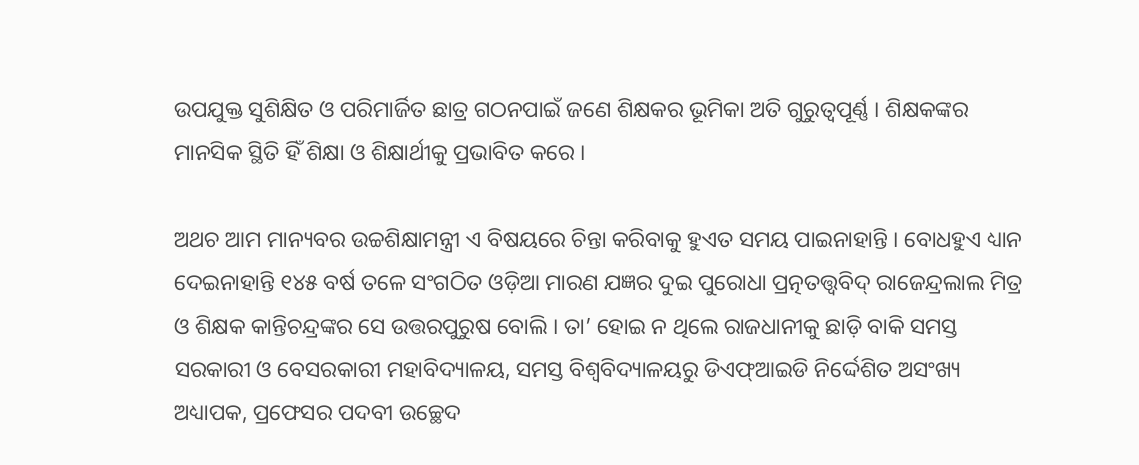ଉପଯୁକ୍ତ ସୁଶିକ୍ଷିତ ଓ ପରିମାର୍ଜିତ ଛାତ୍ର ଗଠନପାଇଁ ଜଣେ ଶିକ୍ଷକର ଭୂମିକା ଅତି ଗୁରୁତ୍ୱପୂର୍ଣ୍ଣ । ଶିକ୍ଷକଙ୍କର ମାନସିକ ସ୍ଥିତି ହିଁ ଶିକ୍ଷା ଓ ଶିକ୍ଷାର୍ଥୀକୁ ପ୍ରଭାବିତ କରେ ।

ଅଥଚ ଆମ ମାନ୍ୟବର ଉଚ୍ଚଶିକ୍ଷାମନ୍ତ୍ରୀ ଏ ବିଷୟରେ ଚିନ୍ତା କରିବାକୁ ହୁଏତ ସମୟ ପାଇନାହାନ୍ତି । ବୋଧହୁଏ ଧ୍ୟାନ ଦେଇନାହାନ୍ତି ୧୪୫ ବର୍ଷ ତଳେ ସଂଗଠିତ ଓଡ଼ିଆ ମାରଣ ଯଜ୍ଞର ଦୁଇ ପୁରୋଧା ପ୍ରତ୍ନତ‌ତ୍ତ୍ୱବିଦ୍ ରାଜେନ୍ଦ୍ରଲାଲ ମିତ୍ର ଓ ଶିକ୍ଷକ କାନ୍ତିଚନ୍ଦ୍ରଙ୍କର ସେ ଉତ୍ତରପୁରୁଷ ବୋଲି । ତା’ ହୋଇ ନ ଥିଲେ ରାଜଧାନୀକୁ ଛାଡ଼ି ବାକି ସମସ୍ତ ସରକାରୀ ଓ ବେସରକାରୀ ମହାବିଦ୍ୟାଳୟ, ସମସ୍ତ ବିଶ୍ୱବିଦ୍ୟାଳୟରୁ ଡିଏଫ୍ଆଇଡି ନିର୍ଦ୍ଦେଶିତ ଅସଂଖ୍ୟ ଅଧ୍ୟାପକ, ପ୍ରଫେସର ପଦବୀ ଉଚ୍ଛେଦ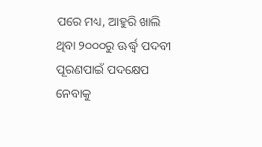ପରେ ମଧ୍ୟ, ଆହୁରି ଖାଲି ଥିବା ୨୦୦୦ରୁ ଊର୍ଦ୍ଧ୍ୱ ପଦବୀ ପୂରଣପାଇଁ ପଦକ୍ଷେପ ନେବାକୁ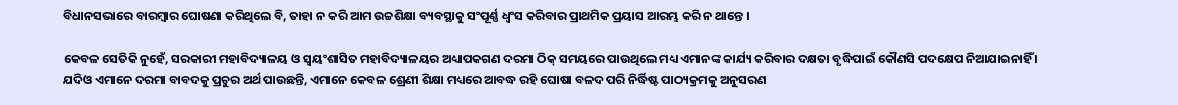ବିଧାନସଭାରେ ବାରମ୍ବାର ଘୋଷଣା କରିଥିଲେ ବି, ତାହା ନ କରି ଆମ ଉଚ୍ଚଶିକ୍ଷା ବ୍ୟବସ୍ଥାକୁ ସଂପୂର୍ଣ୍ଣ ଧ୍ୱଂସ କରିବାର ପ୍ରାଥମିକ ପ୍ରୟାସ ଆରମ୍ଭ କରି ନ ଥାନ୍ତେ ।

କେବଳ ସେତିକି ନୁହେଁ, ସରକାରୀ ମହାବିଦ୍ୟାଳୟ ଓ ସ୍ୱୟଂଶାସିତ ମହାବିଦ୍ୟାଳୟର ଅଧ୍ୟାପକଗଣ ଦରମା ଠିକ୍ ସମୟରେ ପାଉଥିଲେ ମଧ୍ୟ ଏମାନଙ୍କ କାର୍ଯ୍ୟ କରିବାର ଦକ୍ଷତା ବୃଦ୍ଧିପାଇଁ କୌଣସି ପଦକ୍ଷେପ ନିଆଯାଇନାହିଁ । ଯଦିଓ ଏମାନେ ଦରମା ବାବଦକୁ ପ୍ରଚୁର ଅର୍ଥ ପାଉଛନ୍ତି, ଏମାନେ କେବଳ ଶ୍ରେଣୀ ଶିକ୍ଷା ମଧ୍ୟରେ ଆବଦ୍ଧ ରହି ଘୋଷା ବଳଦ ପରି ନିର୍ଦ୍ଧିଷ୍ଟ ପାଠ୍ୟକ୍ରମକୁ ଅନୁସରଣ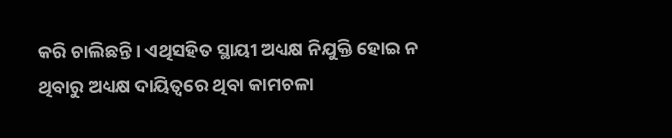କରି ଚାଲିଛନ୍ତି । ଏଥିସହିତ ସ୍ଥାୟୀ ଅଧ୍ୟକ୍ଷ ନିଯୁକ୍ତି ହୋଇ ନ ଥିବାରୁ ଅଧ୍ୟକ୍ଷ ଦାୟିତ୍ୱରେ ଥିବା କାମଚଳା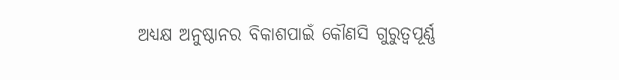ଅଧ୍ୟକ୍ଷ ଅନୁଷ୍ଠାନର ବିକାଶପାଇଁ କୌଣସି ଗୁରୁତ୍ୱପୂର୍ଣ୍ଣ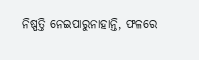ନିଷ୍ପତ୍ତି ନେଇପାରୁନାହାନ୍ତି, ଫଳରେ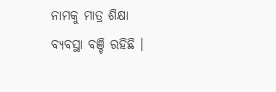ନାମକୁ ମାତ୍ର ଶିକ୍ଷା ବ୍ୟବସ୍ଥା ବଞ୍ଚି ରହିଛି ।